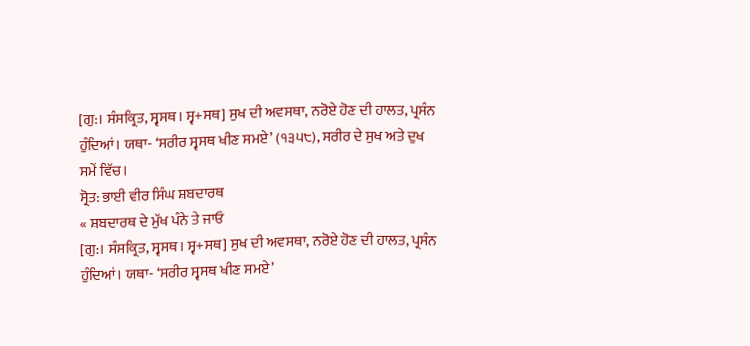[ਗੁ:। ਸੰਸਕ੍ਰਿਤ, ਸ੍ਵਸਥ। ਸ੍ਵ+ਸਥ] ਸੁਖ ਦੀ ਅਵਸਥਾ, ਨਰੋਏ ਹੋਣ ਦੀ ਹਾਲਤ, ਪ੍ਰਸੰਨ ਹੁੰਦਿਆਂ। ਯਥਾ- ‘ਸਰੀਰ ਸ੍ਵਸਥ ਖੀਣ ਸਮਏ’ (੧੩੫੮), ਸਰੀਰ ਦੇ ਸੁਖ ਅਤੇ ਦੁਖ ਸਮੇਂ ਵਿੱਚ।
ਸ੍ਰੋਤ: ਭਾਈ ਵੀਰ ਸਿੰਘ ਸ਼ਬਦਾਰਥ
« ਸ਼ਬਦਾਰਥ ਦੇ ਮੁੱਖ ਪੰਨੇ ਤੇ ਜਾਓ
[ਗੁ:। ਸੰਸਕ੍ਰਿਤ, ਸ੍ਵਸਥ। ਸ੍ਵ+ਸਥ] ਸੁਖ ਦੀ ਅਵਸਥਾ, ਨਰੋਏ ਹੋਣ ਦੀ ਹਾਲਤ, ਪ੍ਰਸੰਨ ਹੁੰਦਿਆਂ। ਯਥਾ- ‘ਸਰੀਰ ਸ੍ਵਸਥ ਖੀਣ ਸਮਏ’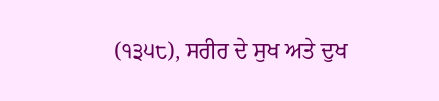(੧੩੫੮), ਸਰੀਰ ਦੇ ਸੁਖ ਅਤੇ ਦੁਖ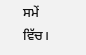ਸਮੇਂ ਵਿੱਚ।